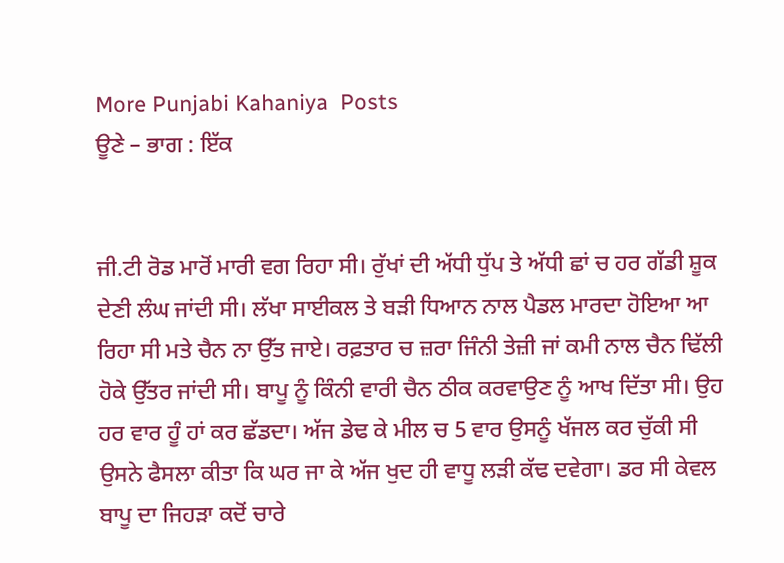More Punjabi Kahaniya  Posts
ਊਣੇ – ਭਾਗ : ਇੱਕ


ਜੀ.ਟੀ ਰੋਡ ਮਾਰੋਂ ਮਾਰੀ ਵਗ ਰਿਹਾ ਸੀ। ਰੁੱਖਾਂ ਦੀ ਅੱਧੀ ਧੁੱਪ ਤੇ ਅੱਧੀ ਛਾਂ ਚ ਹਰ ਗੱਡੀ ਸ਼ੂਕ ਦੇਣੀ ਲੰਘ ਜਾਂਦੀ ਸੀ। ਲੱਖਾ ਸਾਈਕਲ ਤੇ ਬੜੀ ਧਿਆਨ ਨਾਲ ਪੈਡਲ ਮਾਰਦਾ ਹੋਇਆ ਆ ਰਿਹਾ ਸੀ ਮਤੇ ਚੈਨ ਨਾ ਉੱਤ ਜਾਏ। ਰਫ਼ਤਾਰ ਚ ਜ਼ਰਾ ਜਿੰਨੀ ਤੇਜ਼ੀ ਜਾਂ ਕਮੀ ਨਾਲ ਚੈਨ ਢਿੱਲੀ ਹੋਕੇ ਉੱਤਰ ਜਾਂਦੀ ਸੀ। ਬਾਪੂ ਨੂੰ ਕਿੰਨੀ ਵਾਰੀ ਚੈਨ ਠੀਕ ਕਰਵਾਉਣ ਨੂੰ ਆਖ ਦਿੱਤਾ ਸੀ। ਉਹ ਹਰ ਵਾਰ ਹੂੰ ਹਾਂ ਕਰ ਛੱਡਦਾ। ਅੱਜ ਡੇਢ ਕੇ ਮੀਲ ਚ 5 ਵਾਰ ਉਸਨੂੰ ਖੱਜਲ ਕਰ ਚੁੱਕੀ ਸੀ ਉਸਨੇ ਫੈਸਲਾ ਕੀਤਾ ਕਿ ਘਰ ਜਾ ਕੇ ਅੱਜ ਖੁਦ ਹੀ ਵਾਧੂ ਲੜੀ ਕੱਢ ਦਵੇਗਾ। ਡਰ ਸੀ ਕੇਵਲ ਬਾਪੂ ਦਾ ਜਿਹੜਾ ਕਦੋਂ ਚਾਰੇ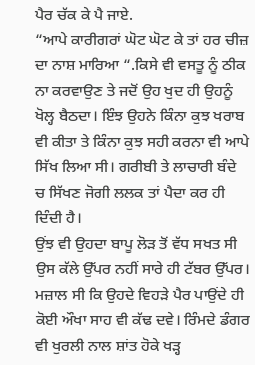ਪੈਰ ਚੱਕ ਕੇ ਪੈ ਜਾਏ.
“ਆਪੇ ਕਾਰੀਗਰਾਂ ਘੋਟ ਘੋਟ ਕੇ ਤਾਂ ਹਰ ਚੀਜ਼ ਦਾ ਨਾਸ਼ ਮਾਰਿਆ “.ਕਿਸੇ ਵੀ ਵਸਤੂ ਨੂੰ ਠੀਕ ਨਾ ਕਰਵਾਉਣ ਤੇ ਜਦੋਂ ਉਹ ਖੁਦ ਹੀ ਉਹਨੂੰ ਖੋਲ੍ਹ ਬੈਠਦਾ। ਇੰਝ ਉਹਨੇ ਕਿੰਨਾ ਕੁਝ ਖਰਾਬ ਵੀ ਕੀਤਾ ਤੇ ਕਿੰਨਾ ਕੁਝ ਸਹੀ ਕਰਨਾ ਵੀ ਆਪੇ ਸਿੱਖ ਲਿਆ ਸੀ। ਗਰੀਬੀ ਤੇ ਲਾਚਾਰੀ ਬੰਦੇ ਚ ਸਿੱਖਣ ਜੋਗੀ ਲਲਕ ਤਾਂ ਪੈਦਾ ਕਰ ਹੀ ਦਿੰਦੀ ਹੈ।
ਉਂਝ ਵੀ ਉਹਦਾ ਬਾਪੂ ਲੋੜ ਤੋਂ ਵੱਧ ਸਖਤ ਸੀ ਉਸ ਕੱਲੇ ਉੱਪਰ ਨਹੀਂ ਸਾਰੇ ਹੀ ਟੱਬਰ ਉੱਪਰ। ਮਜ਼ਾਲ ਸੀ ਕਿ ਉਹਦੇ ਵਿਹੜੇ ਪੈਰ ਪਾਉਂਦੇ ਹੀ ਕੋਈ ਔਖਾ ਸਾਹ ਵੀ ਕੱਢ ਦਵੇ। ਰਿੰਮਦੇ ਡੰਗਰ ਵੀ ਖੁਰਲੀ ਨਾਲ ਸ਼ਾਂਤ ਹੋਕੇ ਖੜ੍ਹ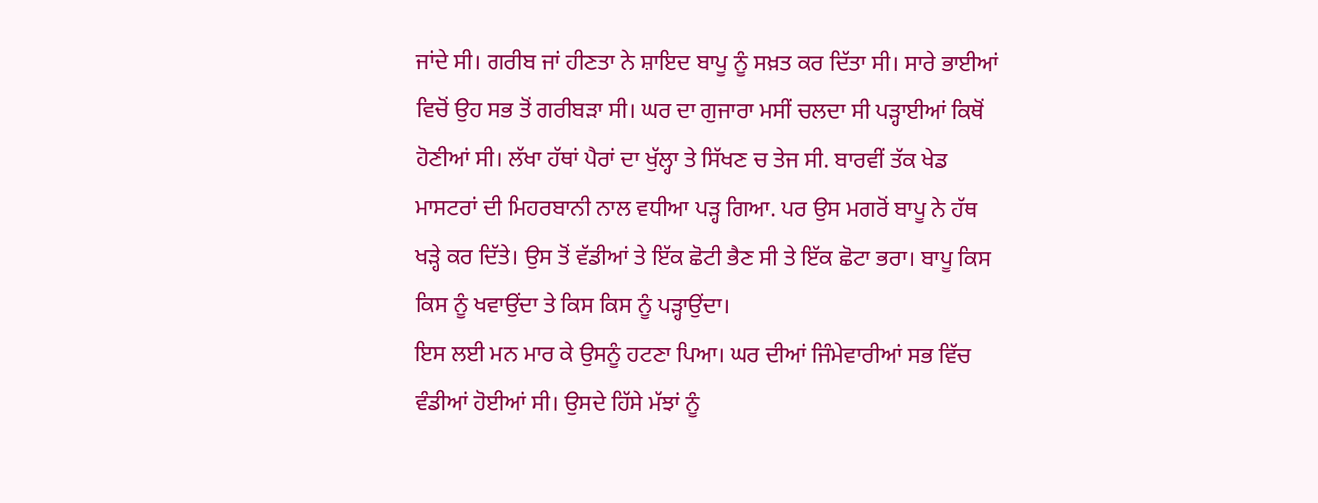ਜਾਂਦੇ ਸੀ। ਗਰੀਬ ਜਾਂ ਹੀਣਤਾ ਨੇ ਸ਼ਾਇਦ ਬਾਪੂ ਨੂੰ ਸਖ਼ਤ ਕਰ ਦਿੱਤਾ ਸੀ। ਸਾਰੇ ਭਾਈਆਂ ਵਿਚੋਂ ਉਹ ਸਭ ਤੋਂ ਗਰੀਬੜਾ ਸੀ। ਘਰ ਦਾ ਗੁਜਾਰਾ ਮਸੀਂ ਚਲਦਾ ਸੀ ਪੜ੍ਹਾਈਆਂ ਕਿਥੋਂ ਹੋਣੀਆਂ ਸੀ। ਲੱਖਾ ਹੱਥਾਂ ਪੈਰਾਂ ਦਾ ਖੁੱਲ੍ਹਾ ਤੇ ਸਿੱਖਣ ਚ ਤੇਜ ਸੀ. ਬਾਰਵੀਂ ਤੱਕ ਖੇਡ ਮਾਸਟਰਾਂ ਦੀ ਮਿਹਰਬਾਨੀ ਨਾਲ ਵਧੀਆ ਪੜ੍ਹ ਗਿਆ. ਪਰ ਉਸ ਮਗਰੋਂ ਬਾਪੂ ਨੇ ਹੱਥ ਖੜ੍ਹੇ ਕਰ ਦਿੱਤੇ। ਉਸ ਤੋਂ ਵੱਡੀਆਂ ਤੇ ਇੱਕ ਛੋਟੀ ਭੈਣ ਸੀ ਤੇ ਇੱਕ ਛੋਟਾ ਭਰਾ। ਬਾਪੂ ਕਿਸ ਕਿਸ ਨੂੰ ਖਵਾਉਂਦਾ ਤੇ ਕਿਸ ਕਿਸ ਨੂੰ ਪੜ੍ਹਾਉਂਦਾ।
ਇਸ ਲਈ ਮਨ ਮਾਰ ਕੇ ਉਸਨੂੰ ਹਟਣਾ ਪਿਆ। ਘਰ ਦੀਆਂ ਜਿੰਮੇਵਾਰੀਆਂ ਸਭ ਵਿੱਚ ਵੰਡੀਆਂ ਹੋਈਆਂ ਸੀ। ਉਸਦੇ ਹਿੱਸੇ ਮੱਝਾਂ ਨੂੰ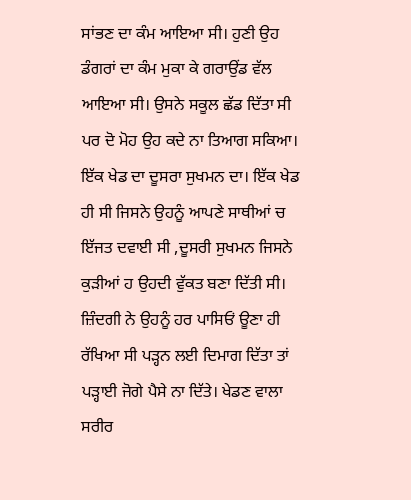ਸਾਂਭਣ ਦਾ ਕੰਮ ਆਇਆ ਸੀ। ਹੁਣੀ ਉਹ ਡੰਗਰਾਂ ਦਾ ਕੰਮ ਮੁਕਾ ਕੇ ਗਰਾਉਂਡ ਵੱਲ ਆਇਆ ਸੀ। ਉਸਨੇ ਸਕੂਲ ਛੱਡ ਦਿੱਤਾ ਸੀ ਪਰ ਦੋ ਮੋਹ ਉਹ ਕਦੇ ਨਾ ਤਿਆਗ ਸਕਿਆ। ਇੱਕ ਖੇਡ ਦਾ ਦੂਸਰਾ ਸੁਖਮਨ ਦਾ। ਇੱਕ ਖੇਡ ਹੀ ਸੀ ਜਿਸਨੇ ਉਹਨੂੰ ਆਪਣੇ ਸਾਥੀਆਂ ਚ ਇੱਜਤ ਦਵਾਈ ਸੀ ,ਦੂਸਰੀ ਸੁਖਮਨ ਜਿਸਨੇ ਕੁੜੀਆਂ ਹ ਉਹਦੀ ਵੁੱਕਤ ਬਣਾ ਦਿੱਤੀ ਸੀ। ਜ਼ਿੰਦਗੀ ਨੇ ਉਹਨੂੰ ਹਰ ਪਾਸਿਓਂ ਊਣਾ ਹੀ ਰੱਖਿਆ ਸੀ ਪੜ੍ਹਨ ਲਈ ਦਿਮਾਗ ਦਿੱਤਾ ਤਾਂ ਪੜ੍ਹਾਈ ਜੋਗੇ ਪੈਸੇ ਨਾ ਦਿੱਤੇ। ਖੇਡਣ ਵਾਲਾ ਸਰੀਰ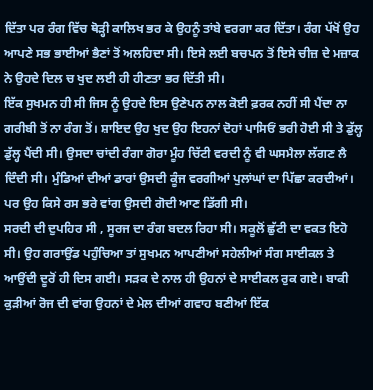ਦਿੱਤਾ ਪਰ ਰੰਗ ਵਿੱਚ ਥੋੜ੍ਹੀ ਕਾਲਿਖ ਭਰ ਕੇ ਉਹਨੂੰ ਤਾਂਬੇ ਵਰਗਾ ਕਰ ਦਿੱਤਾ। ਰੰਗ ਪੱਖੋਂ ਉਹ ਆਪਣੇ ਸਭ ਭਾਈਆਂ ਭੈਣਾਂ ਤੋਂ ਅਲਹਿਦਾ ਸੀ। ਇਸੇ ਲਈ ਬਚਪਨ ਤੋਂ ਇਸੇ ਚੀਜ਼ ਦੇ ਮਜ਼ਾਕ ਨੇ ਉਹਦੇ ਦਿਲ ਚ ਖੁਦ ਲਈ ਹੀ ਹੀਣਤਾ ਭਰ ਦਿੱਤੀ ਸੀ।
ਇੱਕ ਸੁਖਮਨ ਹੀ ਸੀ ਜਿਸ ਨੂੰ ਉਹਦੇ ਇਸ ਉਣੇਪਨ ਨਾਲ ਕੋਈ ਫ਼ਰਕ ਨਹੀਂ ਸੀ ਪੈਂਦਾ ਨਾ ਗਰੀਬੀ ਤੋਂ ਨਾ ਰੰਗ ਤੋਂ। ਸ਼ਾਇਦ ਉਹ ਖੁਦ ਉਹ ਇਹਨਾਂ ਦੋਹਾਂ ਪਾਸਿਓਂ ਭਰੀ ਹੋਈ ਸੀ ਤੇ ਡੁੱਲ੍ਹ ਡੁੱਲ੍ਹ ਪੈਂਦੀ ਸੀ। ਉਸਦਾ ਚਾਂਦੀ ਰੰਗਾ ਗੋਰਾ ਮੂੰਹ ਚਿੱਟੀ ਵਰਦੀ ਨੂੰ ਵੀ ਘਸਮੈਲਾ ਲੱਗਣ ਲੈ ਦਿੰਦੀ ਸੀ। ਮੁੰਡਿਆਂ ਦੀਆਂ ਡਾਰਾਂ ਉਸਦੀ ਕੂੰਜ ਵਰਗੀਆਂ ਪੁਲਾਂਘਾਂ ਦਾ ਪਿੱਛਾ ਕਰਦੀਆਂ। ਪਰ ਉਹ ਕਿਸੇ ਰਸ ਭਰੇ ਵਾਂਗ ਉਸਦੀ ਗੋਦੀ ਆਣ ਡਿੱਗੀ ਸੀ।
ਸਰਦੀ ਦੀ ਦੁਪਹਿਰ ਸੀ , ਸੂਰਜ ਦਾ ਰੰਗ ਬਦਲ ਰਿਹਾ ਸੀ। ਸਕੂਲੋਂ ਛੁੱਟੀ ਦਾ ਵਕਤ ਇਹੋ ਸੀ। ਉਹ ਗਰਾਉਂਡ ਪਹੁੰਚਿਆ ਤਾਂ ਸੁਖਮਨ ਆਪਣੀਆਂ ਸਹੇਲੀਆਂ ਸੰਗ ਸਾਈਕਲ ਤੇ ਆਉਂਦੀ ਦੂਰੋਂ ਹੀ ਦਿਸ ਗਈ। ਸੜਕ ਦੇ ਨਾਲ ਹੀ ਉਹਨਾਂ ਦੇ ਸਾਈਕਲ ਰੁਕ ਗਏ। ਬਾਕੀ ਕੁੜੀਆਂ ਰੋਜ ਦੀ ਵਾਂਗ ਉਹਨਾਂ ਦੇ ਮੇਲ ਦੀਆਂ ਗਵਾਹ ਬਣੀਆਂ ਇੱਕ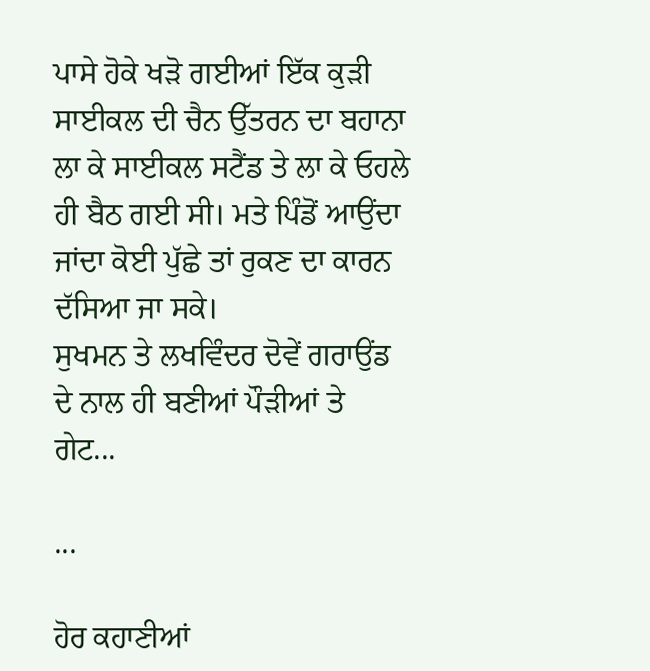ਪਾਸੇ ਹੋਕੇ ਖੜੋ ਗਈਆਂ ਇੱਕ ਕੁੜੀ ਸਾਈਕਲ ਦੀ ਚੈਨ ਉੱਤਰਨ ਦਾ ਬਹਾਨਾ ਲਾ ਕੇ ਸਾਈਕਲ ਸਟੈਂਡ ਤੇ ਲਾ ਕੇ ਓਹਲੇ ਹੀ ਬੈਠ ਗਈ ਸੀ। ਮਤੇ ਪਿੰਡੋਂ ਆਉਂਦਾ ਜਾਂਦਾ ਕੋਈ ਪੁੱਛੇ ਤਾਂ ਰੁਕਣ ਦਾ ਕਾਰਨ ਦੱਸਿਆ ਜਾ ਸਕੇ।
ਸੁਖਮਨ ਤੇ ਲਖਵਿੰਦਰ ਦੋਵੇਂ ਗਰਾਉਂਡ ਦੇ ਨਾਲ ਹੀ ਬਣੀਆਂ ਪੌੜੀਆਂ ਤੇ ਗੇਟ...

...

ਹੋਰ ਕਹਾਣੀਆਂ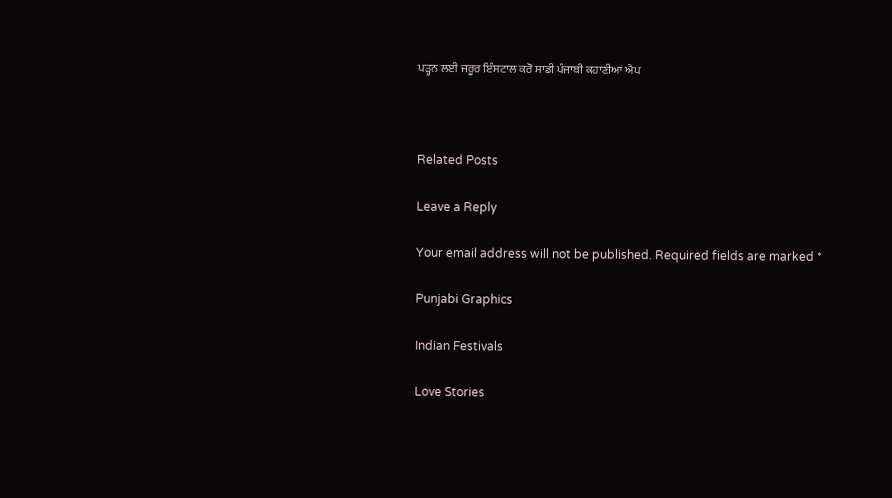ਪੜ੍ਹਨ ਲਈ ਜਰੂਰ ਇੰਸਟਾਲ ਕਰੋ ਸਾਡੀ ਪੰਜਾਬੀ ਕਹਾਣੀਆਂ ਐਪ



Related Posts

Leave a Reply

Your email address will not be published. Required fields are marked *

Punjabi Graphics

Indian Festivals

Love Stories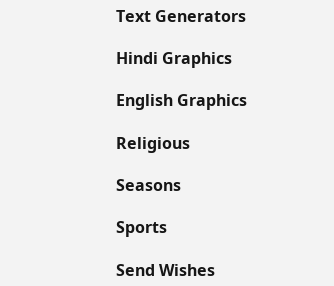Text Generators

Hindi Graphics

English Graphics

Religious

Seasons

Sports

Send Wishes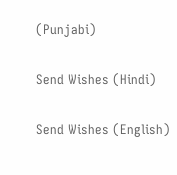(Punjabi)

Send Wishes (Hindi)

Send Wishes (English)